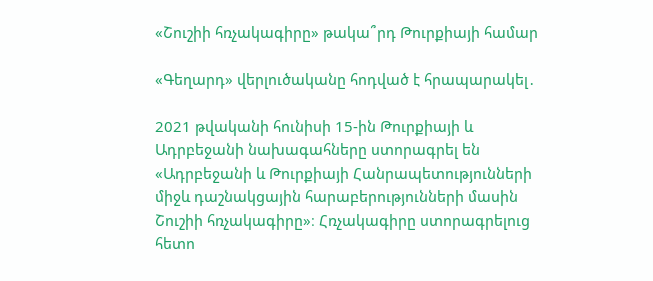«Շուշիի հռչակագիրը» թակա՞րդ Թուրքիայի համար

«Գեղարդ» վերլուծականը հոդված է հրապարակել․

2021 թվականի հունիսի 15-ին Թուրքիայի և Ադրբեջանի նախագահները ստորագրել են «Ադրբեջանի և Թուրքիայի Հանրապետությունների միջև դաշնակցային հարաբերությունների մասին Շուշիի հռչակագիրը»։ Հռչակագիրը ստորագրելուց հետո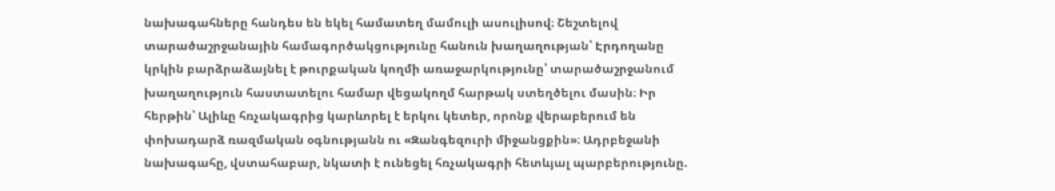նախագահները հանդես են եկել համատեղ մամուլի ասուլիսով։ Շեշտելով տարածաշրջանային համագործակցությունը հանուն խաղաղության՝ Էրդողանը կրկին բարձրաձայնել է թուրքական կողմի առաջարկությունը՝ տարածաշրջանում խաղաղություն հաստատելու համար վեցակողմ հարթակ ստեղծելու մասին։ Իր հերթին՝ Ալիևը հռչակագրից կարևորել է երկու կետեր, որոնք վերաբերում են փոխադարձ ռազմական օգնությանն ու «Զանգեզուրի միջանցքին»։ Ադրբեջանի նախագահը, վստահաբար, նկատի է ունեցել հռչակագրի հետևյալ պարբերությունը.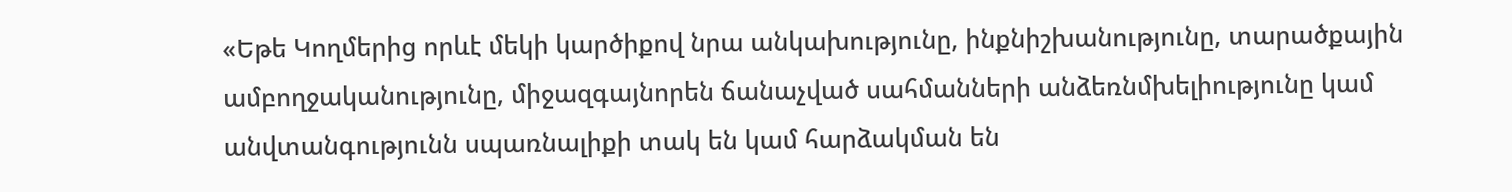«Եթե Կողմերից որևէ մեկի կարծիքով նրա անկախությունը, ինքնիշխանությունը, տարածքային ամբողջականությունը, միջազգայնորեն ճանաչված սահմանների անձեռնմխելիությունը կամ անվտանգությունն սպառնալիքի տակ են կամ հարձակման են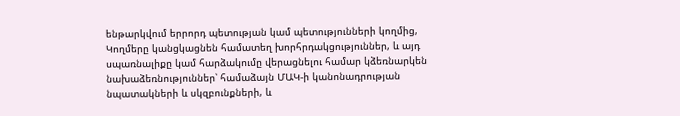ենթարկվում երրորդ պետության կամ պետությունների կողմից, Կողմերը կանցկացնեն համատեղ խորհրդակցություններ, և այդ սպառնալիքը կամ հարձակումը վերացնելու համար կձեռնարկեն նախաձեռնություններ՝ համաձայն ՄԱԿ-ի կանոնադրության նպատակների և սկզբունքների, և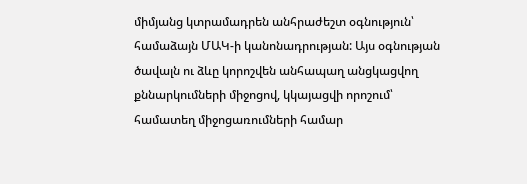միմյանց կտրամադրեն անհրաժեշտ օգնություն՝ համաձայն ՄԱԿ-ի կանոնադրության: Այս օգնության ծավալն ու ձևը կորոշվեն անհապաղ անցկացվող քննարկումների միջոցով, կկայացվի որոշում՝ համատեղ միջոցառումների համար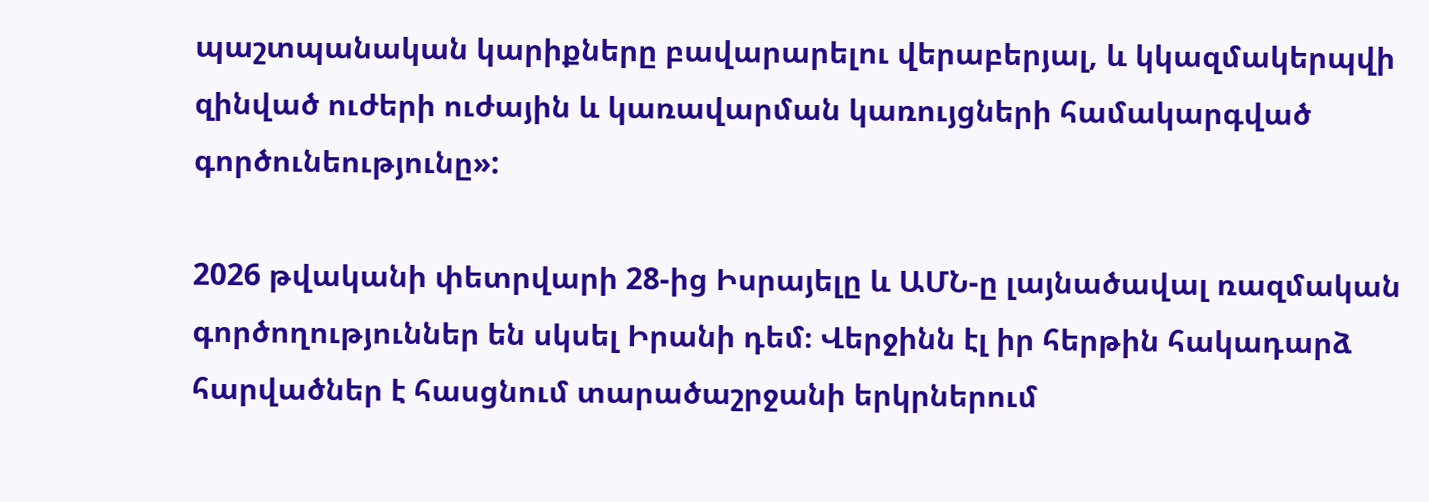պաշտպանական կարիքները բավարարելու վերաբերյալ, և կկազմակերպվի զինված ուժերի ուժային և կառավարման կառույցների համակարգված գործունեությունը»:

2026 թվականի փետրվարի 28-ից Իսրայելը և ԱՄՆ-ը լայնածավալ ռազմական գործողություններ են սկսել Իրանի դեմ։ Վերջինն էլ իր հերթին հակադարձ հարվածներ է հասցնում տարածաշրջանի երկրներում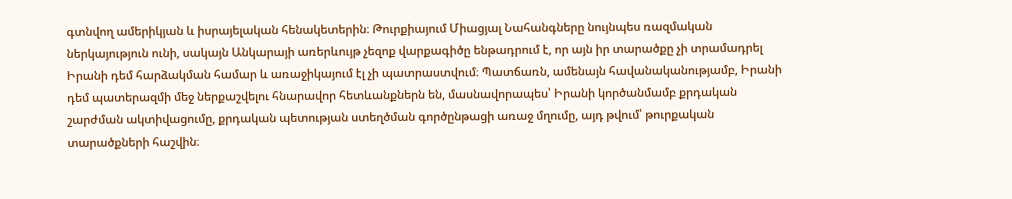գտնվող ամերիկյան և իսրայելական հենակետերին։ Թուրքիայում Միացյալ Նահանգները նույնպես ռազմական ներկայություն ունի, սակայն Անկարայի առերևույթ չեզոք վարքագիծը ենթադրում է, որ այն իր տարածքը չի տրամադրել Իրանի դեմ հարձակման համար և առաջիկայում էլ չի պատրաստվում։ Պատճառն, ամենայն հավանականությամբ, Իրանի դեմ պատերազմի մեջ ներքաշվելու հնարավոր հետևանքներն են, մասնավորապես՝ Իրանի կործանմամբ քրդական շարժման ակտիվացումը, քրդական պետության ստեղծման գործընթացի առաջ մղումը, այդ թվում՝ թուրքական տարածքների հաշվին։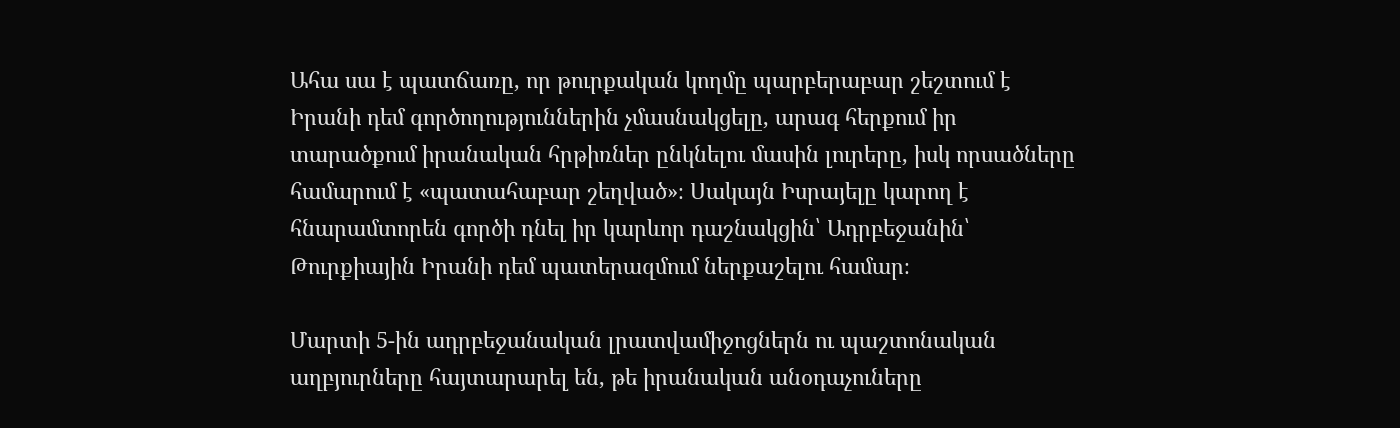Ահա սա է պատճառը, որ թուրքական կողմը պարբերաբար շեշտում է Իրանի դեմ գործողություններին չմասնակցելը, արագ հերքում իր տարածքում իրանական հրթիռներ ընկնելու մասին լուրերը, իսկ որսածները համարում է «պատահաբար շեղված»։ Սակայն Իսրայելը կարող է հնարամտորեն գործի դնել իր կարևոր դաշնակցին՝ Ադրբեջանին՝ Թուրքիային Իրանի դեմ պատերազմում ներքաշելու համար։

Մարտի 5-ին ադրբեջանական լրատվամիջոցներն ու պաշտոնական աղբյուրները հայտարարել են, թե իրանական անօդաչուները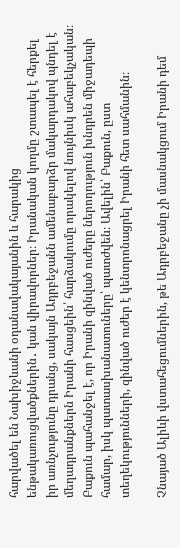հարվածել են Նախիջևանի օդանավակայանին և հարակից ենթակառուցվածքներին․ կան վիրավորներ։ Իրանական կողմը շտապել է հերքել իր առնչությունը դրանց, սակայն Ադրբեջանն ամենաբարձր մակարդակով պնդել է մեղադրանքներն Իրանի հասցեին՝ հարձակումը որակելով նույնիսկ ահաբեկչական։ Բաքուն պահանջել է, որ Իրանի զինված ուժերը ներողություն խնդրեն միջադեպի համար, իսկ պատասխանատուները՝ պատժվեն։ Ավելին՝ Բաքուն, ըստ տեղեկությունների, զինված ուժեր է կենտրոնացրել Իրանի հետ սահմանին։

Չնայած Ալիևի վստահեցումներին, թե Ադրբեջանը չի մասնակցում Իրանի դեմ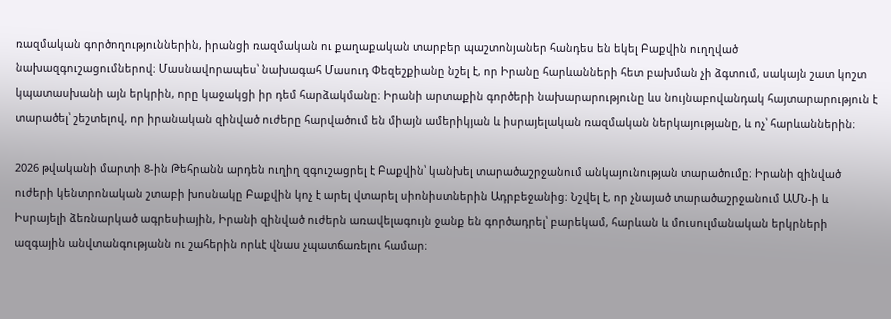ռազմական գործողություններին, իրանցի ռազմական ու քաղաքական տարբեր պաշտոնյաներ հանդես են եկել Բաքվին ուղղված նախազգուշացումներով։ Մասնավորապես՝ նախագահ Մասուդ Փեզեշքիանը նշել է, որ Իրանը հարևանների հետ բախման չի ձգտում, սակայն շատ կոշտ կպատասխանի այն երկրին, որը կաջակցի իր դեմ հարձակմանը։ Իրանի արտաքին գործերի նախարարությունը ևս նույնաբովանդակ հայտարարություն է տարածել՝ շեշտելով, որ իրանական զինված ուժերը հարվածում են միայն ամերիկյան և իսրայելական ռազմական ներկայությանը, և ոչ՝ հարևաններին։

2026 թվականի մարտի 8-ին Թեհրանն արդեն ուղիղ զգուշացրել է Բաքվին՝ կանխել տարածաշրջանում անկայունության տարածումը։ Իրանի զինված ուժերի կենտրոնական շտաբի խոսնակը Բաքվին կոչ է արել վտարել սիոնիստներին Ադրբեջանից։ Նշվել է, որ չնայած տարածաշրջանում ԱՄՆ-ի և Իսրայելի ձեռնարկած ագրեսիային, Իրանի զինված ուժերն առավելագույն ջանք են գործադրել՝ բարեկամ, հարևան և մուսուլմանական երկրների ազգային անվտանգությանն ու շահերին որևէ վնաս չպատճառելու համար։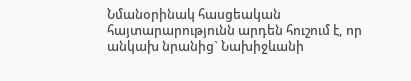Նմանօրինակ հասցեական հայտարարությունն արդեն հուշում է, որ անկախ նրանից` Նախիջևանի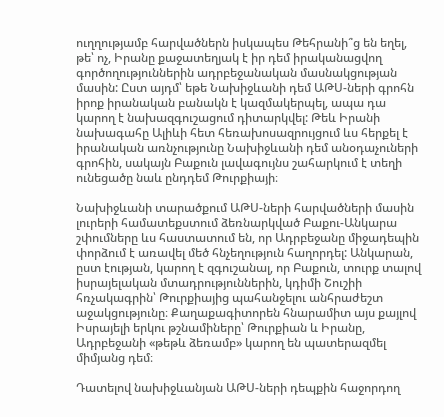ուղղությամբ հարվածներն իսկապես Թեհրանի՞ց են եղել, թե՝ ոչ, Իրանը քաջատեղյակ է իր դեմ իրականացվող գործողություններին ադրբեջանական մասնակցության մասին: Ըստ այդմ՝ եթե Նախիջևանի դեմ ԱԹՍ-ների գրոհն իրոք իրանական բանակն է կազմակերպել, ապա դա կարող է նախազգուշացում դիտարկվել: Թեև Իրանի նախագահը Ալիևի հետ հեռախոսազրույցում ևս հերքել է իրանական առնչությունը Նախիջևանի դեմ անօդաչուների գրոհին, սակայն Բաքուն լավագույնս շահարկում է տեղի ունեցածը նաև ընդդեմ Թուրքիայի։

Նախիջևանի տարածքում ԱԹՍ-ների հարվածների մասին լուրերի համատեքստում ձեռնարկված Բաքու-Անկարա շփումները ևս հաստատում են, որ Ադրբեջանը միջադեպին փորձում է առավել մեծ հնչեղություն հաղորդել: Անկարան, ըստ էության, կարող է զգուշանալ, որ Բաքուն, տուրք տալով իսրայելական մտադրություններին, կդիմի Շուշիի հռչակագրին՝ Թուրքիայից պահանջելու անհրաժեշտ աջակցությունը։ Քաղաքագիտորեն հնարամիտ այս քայլով Իսրայելի երկու թշնամիները՝ Թուրքիան և Իրանը, Ադրբեջանի «թեթև ձեռամբ» կարող են պատերազմել միմյանց դեմ։

Դատելով նախիջևանյան ԱԹՍ-ների դեպքին հաջորդող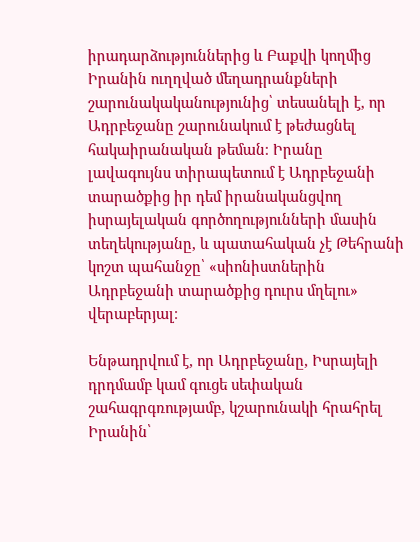իրադարձություններից և Բաքվի կողմից Իրանին ուղղված մեղադրանքների շարունակականությունից՝ տեսանելի է, որ Ադրբեջանը շարունակում է թեժացնել հակաիրանական թեման։ Իրանը լավագույնս տիրապետում է Ադրբեջանի տարածքից իր դեմ իրանականցվող իսրայելական գործողությունների մասին տեղեկությանը, և պատահական չէ Թեհրանի կոշտ պահանջը՝ «սիոնիստներին Ադրբեջանի տարածքից դուրս մղելու» վերաբերյալ։

Ենթադրվում է, որ Ադրբեջանը, Իսրայելի դրդմամբ կամ գուցե սեփական շահագրգռությամբ, կշարունակի հրահրել Իրանին՝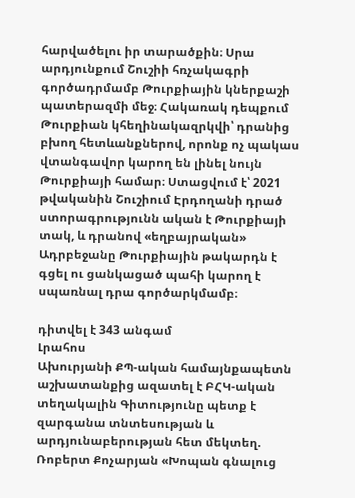հարվածելու իր տարածքին։ Սրա արդյունքում Շուշիի հռչակագրի գործադրմամբ Թուրքիային կներքաշի պատերազմի մեջ։ Հակառակ դեպքում Թուրքիան կհեղինակազրկվի՝ դրանից բխող հետևանքներով, որոնք ոչ պակաս վտանգավոր կարող են լինել նույն Թուրքիայի համար։ Ստացվում է՝ 2021 թվականին Շուշիում Էրդողանի դրած ստորագրությունն ական է Թուրքիայի տակ, և դրանով «եղբայրական» Ադրբեջանը Թուրքիային թակարդն է գցել ու ցանկացած պահի կարող է սպառնալ դրա գործարկմամբ։

դիտվել է 343 անգամ
Լրահոս
Ախուրյանի ՔՊ-ական համայնքապետն աշխատանքից ազատել է ԲՀԿ-ական տեղակալին Գիտությունը պետք է զարգանա տնտեսության և արդյունաբերության հետ մեկտեղ. Ռոբերտ Քոչարյան «Խոպան գնալուց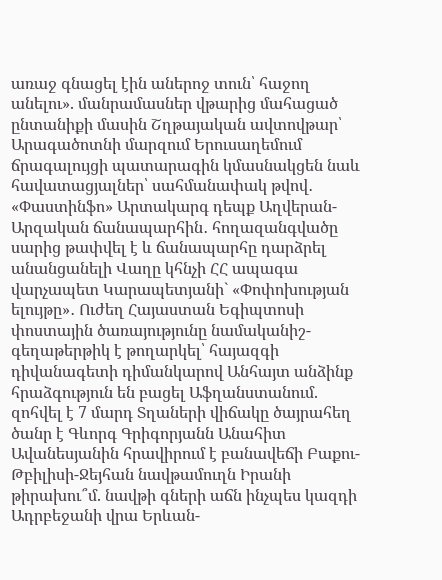առաջ գնացել էին աներոջ տուն՝ հաջող անելու». մանրամասներ վթարից մահացած ընտանիքի մասին Շղթայական ավտովթար՝ Արագածոտնի մարզում Երուսաղեմում ճրագալույցի պատարագին կմասնակցեն նաև հավատացյալներ՝ սահմանափակ թվով․ «Փաստինֆո» Արտակարգ դեպք Աղվերան-Արզական ճանապարհին․ հողազանգվածը սարից թափվել է և ճանապարհը դարձրել անանցանելի Վաղը կհնչի ՀՀ ապագա վարչապետ Կարապետյանի` «Փոփոխության ելույթը»․ Ուժեղ Հայաստան Եգիպտոսի փոստային ծառայությունը նամականիշ-գեղաթերթիկ է թողարկել՝ հայազգի դիվանագետի դիմանկարով Անհայտ անձինք հրաձգություն են բացել Աֆղանստանում. զոհվել է 7 մարդ Տղաների վիճակը ծայրահեղ ծանր է Գևորգ Գրիգորյանն Անահիտ Ավանեսյանին հրավիրում է բանավեճի Բաքու-Թբիլիսի-Ջեյհան նավթամուղն Իրանի թիրախու՞մ. նավթի գների աճն ինչպես կազդի Ադրբեջանի վրա Երևան-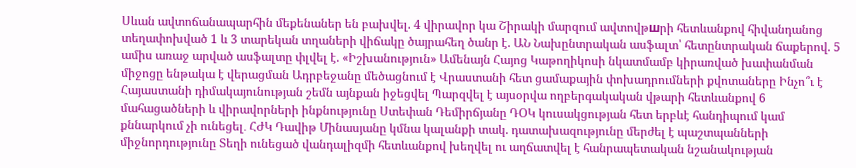Սևան ավտոճանապարհին մեքենաներ են բախվել. 4 վիրավոր կա Շիրակի մարզում ավտովթшրի հետևանքով հիվանդանոց տեղափոխված 1 և 3 տարեկան տղաների վիճակը ծայրահեղ ծանր է. ԱՆ Նախընտրական ասֆալտ՝ հետընտրական ճաքերով. 5 ամիս առաջ արված ասֆալտը փլվել է. «Իշխանություն» Ամենայն Հայոց Կաթողիկոսի նկատմամբ կիրառված խափանման միջոցը ենթակա է վերացման Ադրբեջանը մեծացնում է Վրաստանի հետ ցամաքային փոխադրումների քվոտաները Ինչո՞ւ է Հայաստանի դիմակայունության շեմն այնքան իջեցվել Պարզվել է այսօրվա ողբերգակական վթարի հետևանքով 6 մահացածների և վիրավորների ինքնությունը Ստեփան Դեմիրճյանը ԴՕԿ կուսակցության հետ երբևէ հանդիպում կամ քննարկում չի ունեցել․ ՀԺԿ Դավիթ Մինասյանը կմնա կալանքի տակ. դատախազությունը մերժել է պաշտպանների միջնորդությունը Տեղի ունեցած վանդալիզմի հետևանքով խեղվել ու աղճատվել է հանրապետական նշանակության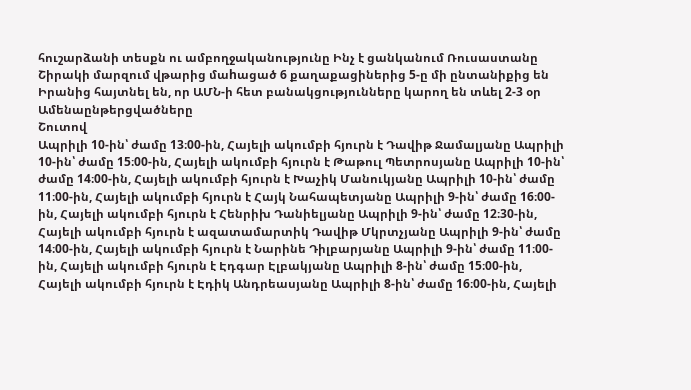հուշարձանի տեսքն ու ամբողջականությունը Ինչ է ցանկանում Ռուսաստանը Շիրակի մարզում վթարից մաhացած 6 քաղաքացիներից 5-ը մի ընտանիքից են Իրանից հայտնել են, որ ԱՄՆ-ի հետ բանակցությունները կարող են տևել 2-3 օր
Ամենաընթերցվածները
Շուտով
Ապրիլի 10-ին՝ ժամը 13։00-ին, Հայելի ակումբի հյուրն է Դավիթ Ջամալյանը Ապրիլի 10-ին՝ ժամը 15։00-ին, Հայելի ակումբի հյուրն է Թաթուլ Պետրոսյանը Ապրիլի 10-ին՝ ժամը 14։00-ին, Հայելի ակումբի հյուրն է Խաչիկ Մանուկյանը Ապրիլի 10-ին՝ ժամը 11։00-ին, Հայելի ակումբի հյուրն է Հայկ Նահապետյանը Ապրիլի 9-ին՝ ժամը 16։00-ին, Հայելի ակումբի հյուրն է Հենրիխ Դանիելյանը Ապրիլի 9-ին՝ ժամը 12։30-ին, Հայելի ակումբի հյուրն է ազատամարտիկ Դավիթ Մկրտչյանը Ապրիլի 9-ին՝ ժամը 14։00-ին, Հայելի ակումբի հյուրն է Նարինե Դիլբարյանը Ապրիլի 9-ին՝ ժամը 11։00-ին, Հայելի ակումբի հյուրն է Էդգար Էլբակյանը Ապրիլի 8-ին՝ ժամը 15։00-ին, Հայելի ակումբի հյուրն է Էդիկ Անդրեասյանը Ապրիլի 8-ին՝ ժամը 16։00-ին, Հայելի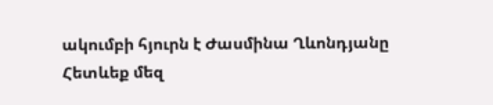ակումբի հյուրն է Ժասմինա Ղևոնդյանը
Հետևեք մեզ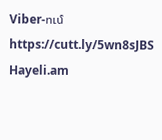Viber-ում https://cutt.ly/5wn8sJBS
Hayeli.am